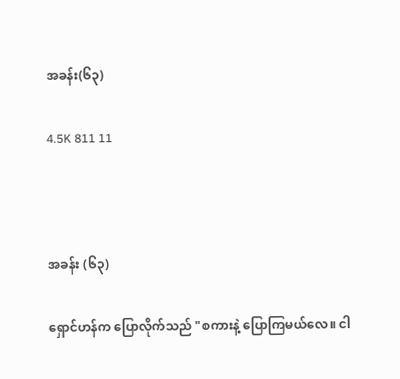အခန်း(၆၃)

4.5K 811 11



အခန်း (၆၃)

ရှောင်ဟန်က ပြောလိုက်သည် "စကားနဲ့ ပြောကြမယ်လေ။ ငါ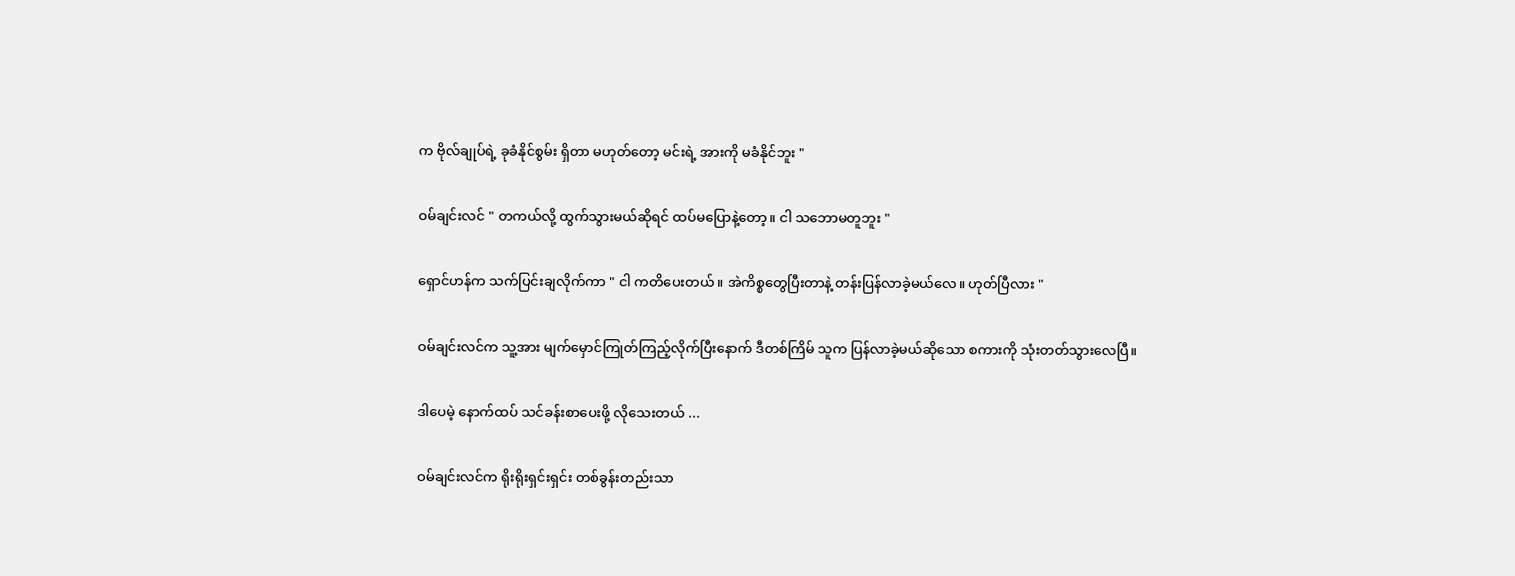က ဗိုလ်ချုပ်ရဲ့ ခုခံနိုင်စွမ်း ရှိတာ မဟုတ်‌တော့ မင်းရဲ့ အားကို မခံနိုင်ဘူး "

ဝမ်ချင်းလင် " တကယ်လို့ ထွက်သွားမယ်ဆိုရင် ထပ်မပြောနဲ့တော့။ ငါ သဘောမတူဘူး "

ရှောင်ဟန်က သက်ပြင်းချလိုက်ကာ " ငါ ကတိပေးတယ်။ အဲကိစ္စတွေပြီးတာနဲ့ တန်းပြန်လာခဲ့မယ်လေ။ ဟုတ်ပြီလား "

ဝမ်ချင်းလင်က သူ့အား မျက်မှောင်ကြုတ်ကြည့်လိုက်ပြီးနောက် ဒီတစ်ကြိမ် သူက ပြန်လာခဲ့မယ်ဆိုသော စကားကို သုံးတတ်သွားလေပြီ။

ဒါပေမဲ့ နောက်ထပ် သင်ခန်းစာပေးဖို့ လိုသေးတယ် ...

ဝမ်ချင်းလင်က ရိုးရိုးရှင်းရှင်း တစ်ခွန်းတည်းသာ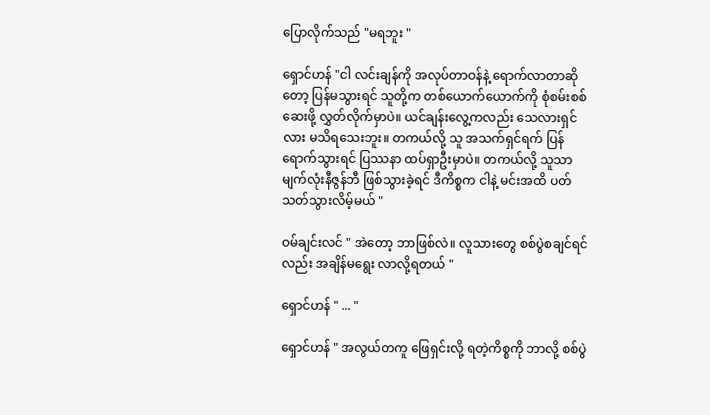ပြောလိုက်သည် "မရဘူး "

ရှောင်ဟန် "ငါ လင်းချန်ကို အလုပ်တာဝန်နဲ့ ရောက်လာတာဆိုတော့ ပြန်မသွားရင် သူတို့က တစ်ယောက်ယောက်ကို စုံစမ်းစစ်ဆေးဖို့ လွှတ်လိုက်မှာပဲ။ ယင်ချန်းလွေ့ကလည်း သေလားရှင်လား မသိရသေးဘူး။ တကယ်လို့ သူ အသက်ရှင်ရက် ပြန်ရောက်သွားရင် ပြဿနာ ထပ်ရှာဦးမှာပဲ။ တကယ်လို့ သူသာ မျက်လုံးနီဇွန်ဘီ ဖြစ်သွားခဲ့ရင် ဒီကိစ္စက ငါနဲ့ မင်းအထိ ပတ်သတ်သွားလိမ့်မယ် "

ဝမ်ချင်းလင် " အဲတော့ ဘာဖြစ်လဲ။ လူသားတွေ စစ်ပွဲစချင်ရင်လည်း အချိန်မရွေး လာလို့ရတယ် "

ရှောင်ဟန် " ... "

ရှောင်ဟန် " အလွယ်တကူ ဖြေရှင်းလို့ ရတဲ့ကိစ္စကို ဘာလို့ စစ်ပွဲ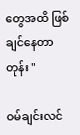တွေအထိ ဖြစ်ချင်နေတာတုန်း "

ဝမ်ချင်းလင်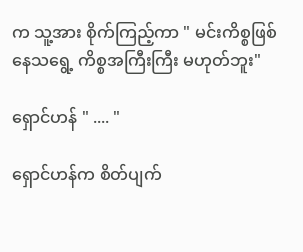က သူ့အား စိုက်ကြည့်ကာ " မင်းကိစ္စဖြစ်နေသရွေ့ ကိစ္စအကြီးကြီး မဟုတ်ဘူး"

ရှောင်ဟန် " .... "

ရှောင်ဟန်က စိတ်ပျက်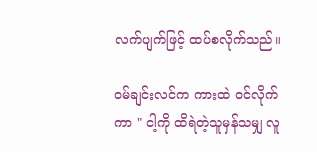လက်ပျက်ဖြင့် ထပ်စလိုက်သည်။

ဝမ်ချင်းလင်က ကားထဲ ဝင်လိုက်ကာ " ငါ့ကို ထိရဲတဲ့သူမှန်သမျှ လူ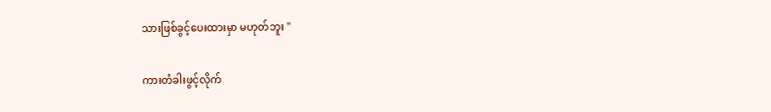သားဖြစ်ခွင့်ပေးထားမှာ မဟုတ်ဘူး "

ကားတံခါးဖွင့်လိုက်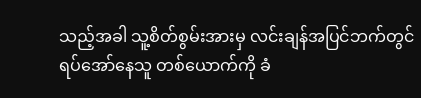သည့်အခါ သူ့စိတ်စွမ်းအားမှ လင်းချန်အပြင်ဘက်တွင် ရပ်အော်နေသူ တစ်ယောက်ကို ခံ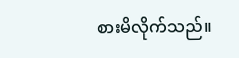စားမိလိုက်သည်။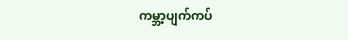ကမ္ဘာ့ပျက်ကပ်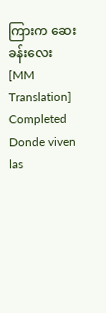ကြားက ဆေးခန်းလေး [MM Translation] Completed Donde viven las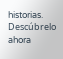historias. Descúbrelo ahora